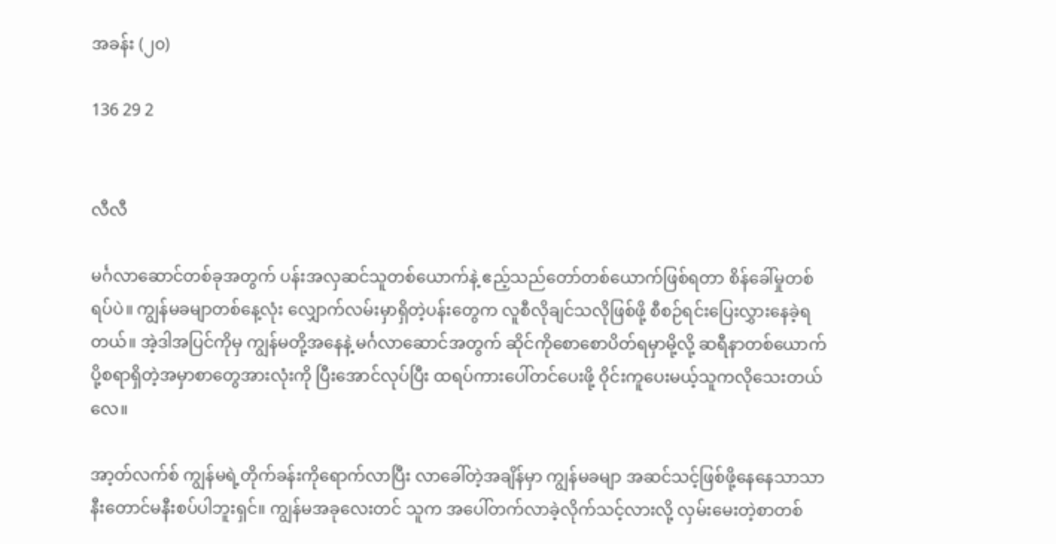အခန်း (၂၀)

136 29 2


လီလီ

မင်္ဂလာဆောင်တစ်ခုအတွက် ပန်းအလှဆင်သူတစ်ယောက်နဲ့ ဧည့်သည်တော်တစ်ယောက်ဖြစ်ရတာ စိန်ခေါ်မှုတစ်ရပ်ပဲ။ ကျွန်မခမျာတစ်နေ့လုံး လျှောက်လမ်းမှာရှိတဲ့ပန်းတွေက လူစီလိုချင်သလိုဖြစ်ဖို့ စီစဉ်ရင်းပြေးလွှားနေခဲ့ရတယ်။ အဲ့ဒါအပြင်ကိုမှ ကျွန်မတို့အနေနဲ့ မင်္ဂလာဆောင်အတွက် ဆိုင်ကိုစောစောပိတ်ရမှာမို့လို့ ဆရီနာတစ်ယောက် ပို့စရာရှိတဲ့အမှာစာတွေအားလုံးကို ပြီးအောင်လုပ်ပြီး ထရပ်ကားပေါ်တင်ပေးဖို့ ဝိုင်းကူပေးမယ့်သူကလိုသေးတယ်လေ။

အာ့တ်လက်စ် ကျွန်မရဲ့တိုက်ခန်းကိုရောက်လာပြီး လာခေါ်တဲ့အချိန်မှာ ကျွန်မခမျာ အဆင်သင့်ဖြစ်ဖို့နေနေသာသာ နီးတောင်မနီးစပ်ပါဘူးရှင်။ ကျွန်မအခုလေးတင် သူက အပေါ်တက်လာခဲ့လိုက်သင့်လားလို့ လှမ်းမေးတဲ့စာတစ်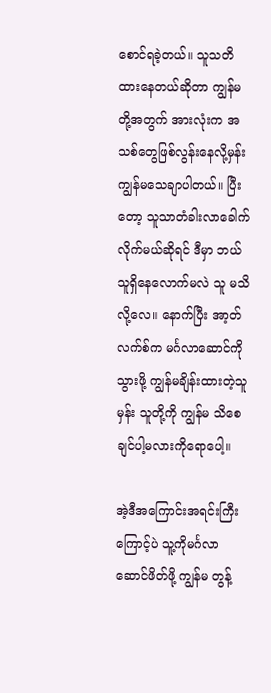စောင်ရခဲ့တယ်။ သူသတိထားနေတယ်ဆိုတာ ကျွန်မတို့အတွက် အားလုံးက အသစ်တွေဖြစ်လွန်းနေလို့မှန်း ကျွန်မသေချာပါတယ်။ ပြီးတော့ သူသာတံခါးလာခေါက်လိုက်မယ်ဆိုရင် ဒီမှာ ဘယ်သူရှိနေလောက်မလဲ သူ မသိလို့လေ။ နောက်ပြီး အာ့တ်လက်စ်က မင်္ဂလာဆောင်ကိုသွားဖို့ ကျွန်မချိန်းထားတဲ့သူမှန်း သူတို့ကို ကျွန်မ သိစေချင်ပါ့မလားကိုရောပေါ့။

အဲ့ဒီအကြောင်းအရင်းကြီးကြောင့်ပဲ သူ့ကိုမင်္ဂလာဆောင်ဖိတ်ဖို့ ကျွန်မ တွန့်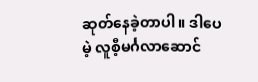ဆုတ်နေခဲ့တာပါ။ ဒါပေမဲ့ လူစီ့မင်္ဂလာဆောင်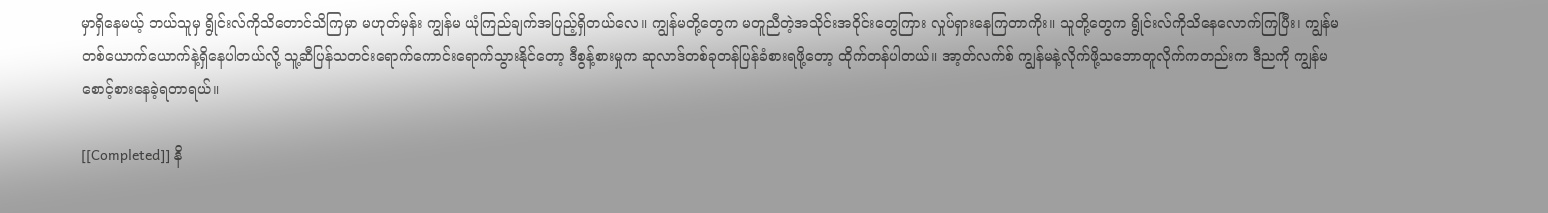မှာရှိနေမယ့် ဘယ်သူမှ ရွိုင်းလ်ကိုသိတောင်သိကြမှာ မဟုတ်မှန်း ကျွန်မ ယုံကြည်ချက်အပြည့်ရှိတယ်လေ။ ကျွန်မတို့တွေက မတူညီတဲ့အသိုင်းအဝိုင်းတွေကြား လှုပ်ရှားနေကြတာကိုး။ သူတို့တွေက ရွိုင်းလ်ကိုသိနေလောက်ကြပြီး၊ ကျွန်မ တစ်ယောက်ယောက်နဲ့ရှိနေပါတယ်လို့ သူ့ဆီပြန်သတင်းရောက်ကောင်းရောက်သွားနိုင်တော့ ဒီစွန့်စားမှုက ဆုလာဒ်တစ်ခုတန်ပြန်ခံစားရဖို့တော့ ထိုက်တန်ပါတယ်။ အာ့တ်လက်စ် ကျွန်မနဲ့လိုက်ဖို့သဘောတူလိုက်ကတည်းက ဒီညကို ကျွန်မစောင့်စားနေခဲ့ရတာရယ်။

[[Completed]] နိ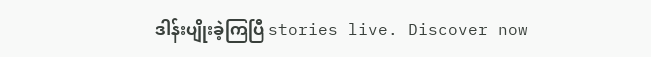ဒါန်းပျိုးခဲ့ကြပြီ stories live. Discover now